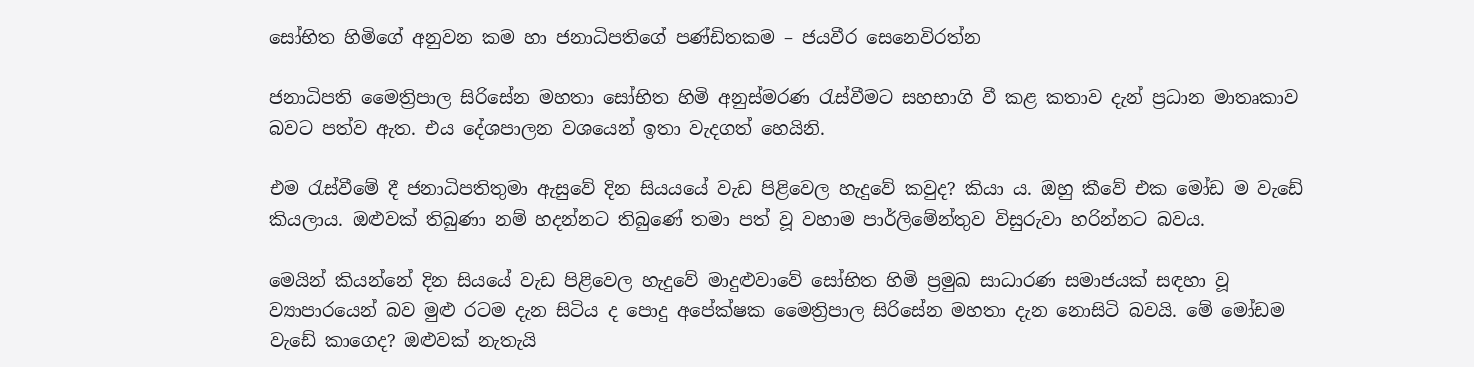සෝභිත හිමිගේ අනුවන කම හා ජනාධිපතිගේ පණ්ඩිතකම – ජයවීර සෙනෙවිරත්න

ජනාධිපති මෛත්‍රිපාල සිරිසේන මහතා සෝභිත හිමි අනුස්මරණ රැස්වීමට සහභාගි වී කළ කතාව දැන් ප්‍රධාන මාතෘකාව බවට පත්ව ඇත. එය දේශපාලන වශයෙන් ඉතා වැදගත් හෙයිනි.

එම රැස්වීමේ දී ජනාධිපතිතුමා ඇසුවේ දින සියයයේ වැඩ පිළිවෙල හැදුවේ කවුද? කියා ය. ඔහු කීවේ එක මෝඩ ම වැඩේ කියලාය. ඔළුවක් තිබුණා නම් හදන්නට තිබුණේ තමා පත් වූ වහාම පාර්ලිමේන්තුව විසුරුවා හරින්නට බවය.

මෙයින් කියන්නේ දින සියයේ වැඩ පිළිවෙල හැදුවේ මාදුළුවාවේ සෝභිත හිමි ප්‍රමුඛ සාධාරණ සමාජයක් සඳහා වූ ව්‍යාපාරයෙන් බව මුළු රටම දැන සිටිය ද පොදු අපේක්ෂක මෛත්‍රිපාල සිරිසේන මහතා දැන නොසිටි බවයි. මේ මෝඩම වැඩේ කාගෙද? ඔළුවක් නැතැයි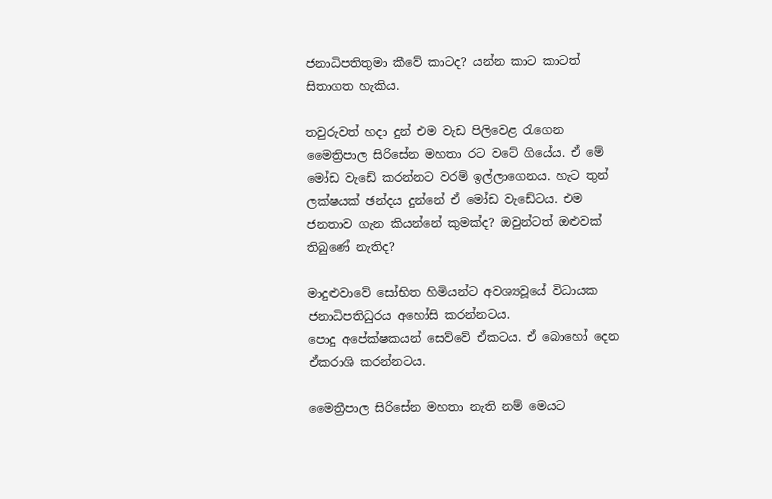ජනාධිපතිතුමා කීවේ කාටද? යන්න කාට කාටත් සිතාගත හැකිය.

තවුරුවත් හදා දුන් එම වැඩ පිලිවෙළ රැගෙන මෛත්‍රිපාල සිරිසේන මහතා රට වටේ ගියේය. ඒ මේ මෝඩ වැඩේ කරන්නට වරම් ඉල්ලාගෙනය. හැට තුන් ලක්ෂ‍යක් ඡන්දය දුන්නේ ඒ මෝඩ වැඩේටය. එම ජනතාව ගැන කියන්නේ කුමක්ද? ඔවුන්ටත් ඔළුවක් තිබුණේ නැතිද?

මාදුළුවාවේ සෝභිත හිමියන්ට අවශ්‍යවූයේ විධායක ජනාධිපතිධුරය අහෝසි කරන්නටය. පොදු ‍අපේක්ෂකයන් සෙ‍ව්වේ ඒකටය. ඒ බොහෝ දෙන ඒකරාශි කරන්නටය.

මෛත්‍රීපාල සිරිසේන මහතා නැති නම් මෙයට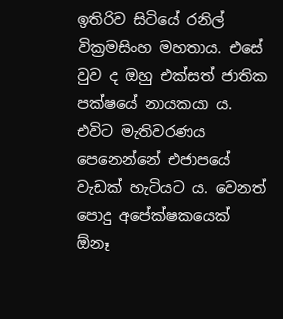ඉතිරිව සිටියේ රනිල් වික්‍රමසිංහ මහතාය. එසේ වුව ද ඔහු එක්සත් ජාතික පක්ෂයේ නායකයා ය. එවිට මැතිවරණය පෙනෙන්නේ එජාපයේ වැඩක් හැටියට ය. වෙනත් පොදු අපේක්ෂකයෙක් ඕනෑ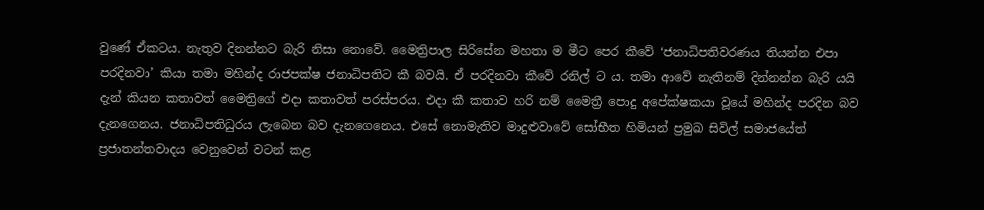වුණේ ඒකටය. නැතුව දිනන්නට බැරි නිසා නොවේ. මෛත්‍රිපාල සිරිසේන මහතා ම මීට පෙර කීවේ ‘ජනාධිපතිවරණ‍ය තියන්න එපා පරදිනවා’ කියා තමා මහින්ද රාජපක්ෂ ජනාධිපතිට කී බවයි. ඒ පරදිනවා කීවේ රනිල් ට ය. තමා ආවේ නැතිනම් දින්නන්න බැරි යයි දැන් කියන කතාවත් මෛත්‍රිගේ එදා කතාවත් පරස්පරය. එදා කී කතාව හරි නම් මෛත්‍රී පොදු අපේක්ෂකයා වූයේ මහින්ද පරදින බව දැනගෙනය. ජනාධිපතිධුරය ‍ලැබෙන බව දැනගෙනෙය. එසේ නොමැතිව මාදුළුවාවේ සෝභීත හිමියන් ප්‍රමුඛ සිවිල් සමාජයේත් ප්‍රජාතන්තවාදය වෙනුවෙන් වටන් කළ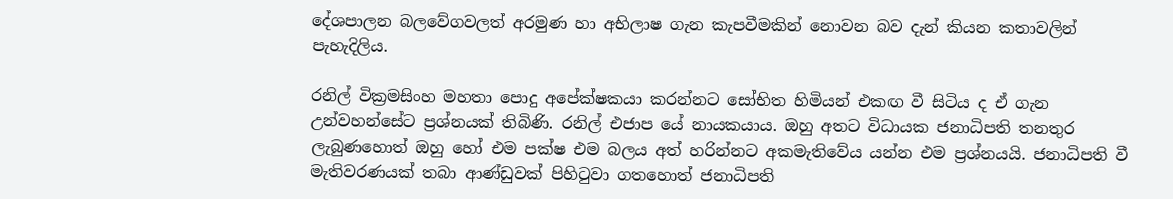දේශපාලන බල‍වේගවලත් අරමුණ හා අභිලාෂ ගැන කැපවීමකින් නොවන බව දැන් කියන කතාවලින් පැහැදිලිය.

රනිල් වික්‍රමසිංහ මහතා පොදු අපේක්ෂකයා කරන්නට සෝභිත හිමියන් එකඟ වී සිටිය ද ඒ ගැන උන්වහන්සේට ප්‍රශ්නයක් තිබිණි. රනිල් එජාප යේ නායකයාය. ඔහු අතට විධායක ජනාධිපති තනතුර ලැබුණහොත් ඔහු හෝ එම පක්ෂ එම බලය අත් හරින්නට අකමැතිවේය යන්න එම ප්‍රශ්නයයි. ජනාධිපති වී මැතිවරණයක් තබා ආණ්ඩුවක් පිහිටුවා ගතහොත් ජනාධිපති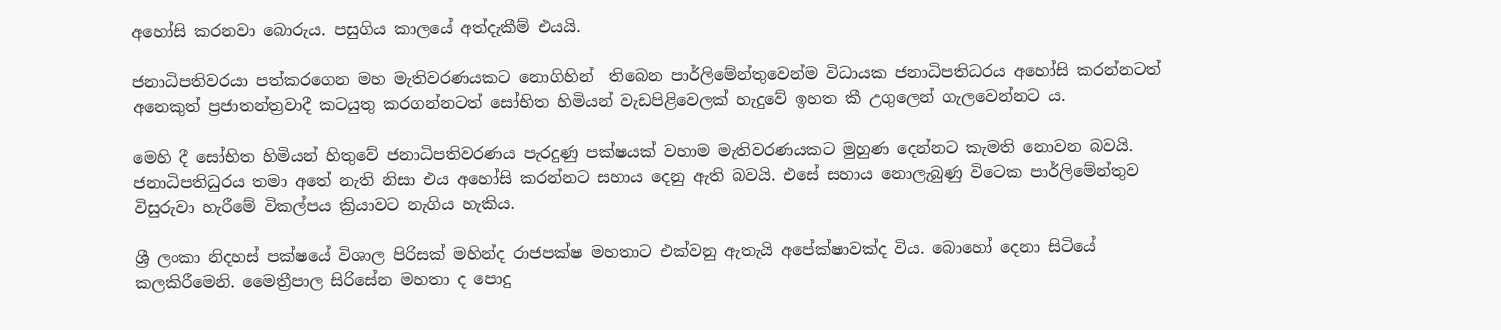අහෝසි කරනවා බොරුය. පසුගිය කාලයේ අත්දැකීම් එයයි.

ජනාධිපතිවරයා පත්කරගෙන මහ මැතිවරණයකට නොගිහින්  තිබෙන පාර්ලිමේන්තුවෙන්ම විධායක ජනාධිපතිධරය ‍අහෝසි කරන්නටත් අනෙකුත් ප්‍රජාතන්ත්‍රවාදී කටයුතු කරගන්නටත් සෝභිත හිමියන් වැඩපිළිවෙලක් හැදුවේ ඉහත කී උගුලෙන් ගැලවෙන්නට ය.

මෙහි දී සෝභිත හිමියන් හිතුවේ ජනාධිපතිවරණය පැරදුණු පක්ෂයක් වහාම මැතිවරණයකට මුහුණ දෙන්නට කැමති නොවන බවයි. ජනාධිපතිධුරය ‍තමා අතේ නැති නිසා එය අහෝසි කරන්නට සහාය දෙනු ඇති බවයි. එසේ සහාය නොලැබුණු විටෙක පාර්ලිමේන්තුව විසුරුවා හැරීමේ විකල්පය ක්‍රියාවට නැගිය හැකිය.

ශ්‍රී ලංකා නිදහස් පක්ෂයේ විශාල පිරිසක් මහින්ද රාජපක්ෂ මහතාට එක්වනු ඇතැයි අපේක්ෂාවක්ද විය. බොහෝ දෙනා සිටියේ කලකිරීමෙනි. මෛත්‍රීපාල සිරිසේන මහතා ද පොදු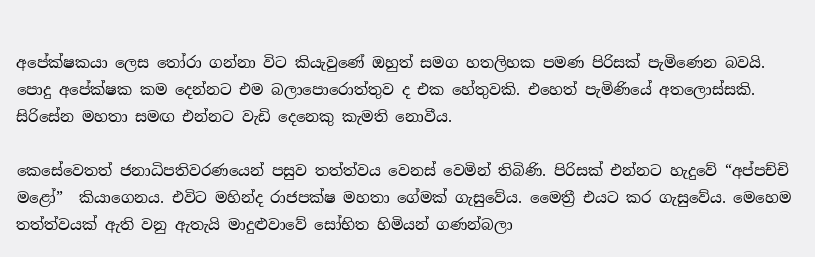අපේක්ෂකයා ලෙස තෝරා ගන්නා විට කියැවුණේ ඔහුත් සමග හතලිහක පමණ පිරිසක් පැමිණෙන බවයි. පොදු අපේක්ෂක කම දෙන්නට එම බලාපොරොත්තුව ද එක හේතුවකි. එහෙත් පැමිණියේ අතලොස්සකි. සිරිසේන මහතා සමඟ එන්නට වැඩි දෙනෙකු කැමති නොවීය.

කෙසේවෙතත් ජනාධිපතිවරණයෙන් පසුව තත්ත්වය වෙනස් වෙමින් තිබිණි. පිරිසක් එන්නට හැදුවේ “අප්පච්චි මළෝ”  කියාගෙනය. එවිට මහින්ද රාජපක්ෂ මහතා ගේමක් ගැසුවේය. මෛත්‍රී එයට කර ගැසුවේය. මෙහෙම තත්ත්වයක් ඇති වනු ඇතැයි මාදුළුවාවේ සෝභිත හිමියන් ගණන්බලා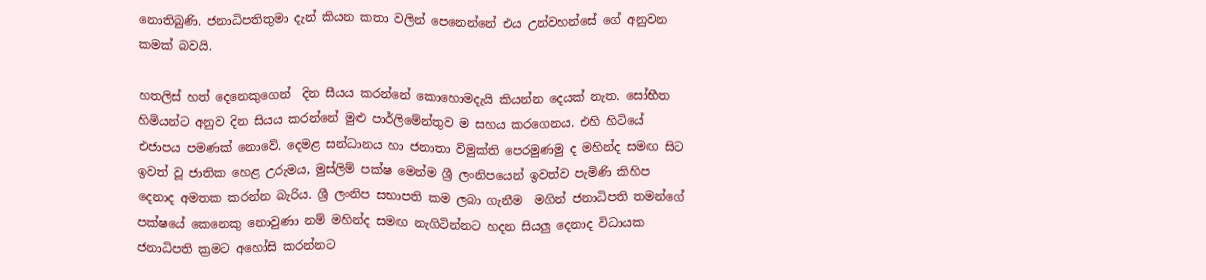නොතිබුණි. ජනාධිපතිතුමා දැන් කියන කතා වලින් පෙනෙන්නේ එය උන්වහන්සේ ගේ අනුවන කමක් බවයි.

හතලිස් හත් දෙනෙකුගෙන්  දින සීයය කරන්නේ කොහොමදැයි කියන්න දෙයක් නැත. සෝභීත හිමියන්ට අනුව දින සියය කරන්නේ මුළු පාර්ලිමේන්තුව ම සහය කරගෙනය. එහි හිටියේ එජාපය පමණක් නොවේ. දෙමළ සන්ධානය හා ජනාතා විමුක්ති පෙරමුණමු ද මහින්ද සමඟ සිට ඉවත් වූ ජාතික හෙළ උරුමය, මුස්ලිම් පක්ෂ මෙන්ම ශ්‍රී ලංනිපයෙන් ඉවත්ව පැමිණි කිහිප දෙනාද අමතක කරන්න බැරිය. ශ්‍රී ලංනිප සභාපති කම ලබා ගැනීම  මගින් ජනාධිපති තමන්ගේ පක්ෂයේ කෙනෙකු නොවුණා නම් මහින්ද සමඟ නැගිටින්නට හදන සියලු දෙනාද විධායක ජනාධිපති ක්‍රමට ‍අහෝසි කරන්නට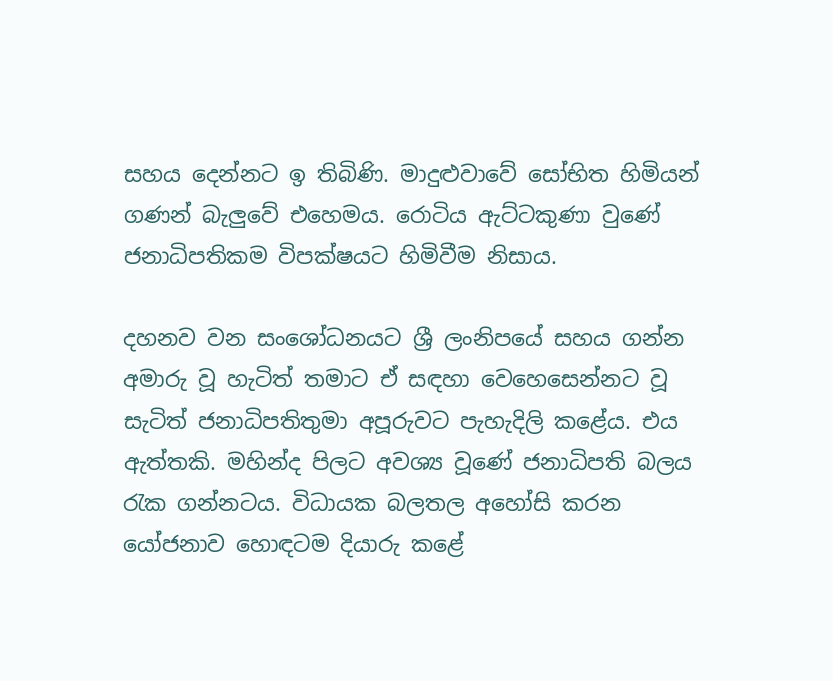සහය දෙන්නට ඉ තිබිණි. මාදුළුවාවේ සෝභිත හිමියන් ගණන් බැලු‍වේ එහෙමය. රොටිය ඇට්ටකුණා වුණේ ජනාධිපතිකම විපක්ෂයට හිමිවීම නිසාය.

දහනව වන සංශෝධනයට ශ්‍රී ලංනිපයේ සහය ගන්න අමාරු වූ හැටිත් තමාට ඒ සඳහා වෙහෙසෙන්නට වූ සැටිත් ජනාධිපතිතුමා අපූරුවට පැහැදිලි කළේය. එය ඇත්තකි. මහින්ද පිලට අවශ්‍ය වූණේ ජනාධිපති බලය රැක ගන්නටය. විධායක බලතල අහෝසි කරන යෝජනාව හොඳටම දියාරු කළේ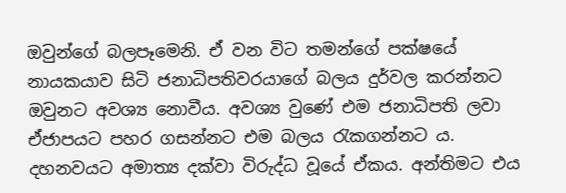ඔවුන්ගේ බලපෑමෙනි. ඒ වන විට තමන්ගේ පක්ෂයේ නායකයාව සිටි ජනාධිපතිවරයාගේ බලය දුර්වල කරන්නට ඔවුනට අවශ්‍ය නොවීය. අවශ්‍ය වුණේ එම ජනාධිපති ලවා ඒජාපයට පහර ගසන්නට එම බලය රැකගන්නට ය. දහනවයට අමාත්‍ය දක්වා විරුද්ධ වූයේ ඒකය. අන්තිමට එය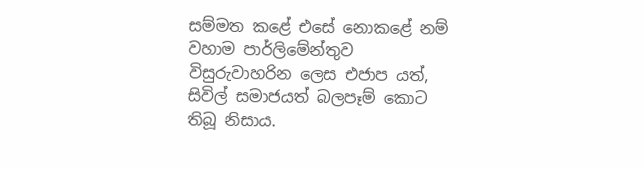සම්මත කළේ එසේ නොකළේ නම් වහාම පාර්ලි‍මේන්තුව විසුරුවාහරින ලෙස එජාප යත්, සිවිල් සමාජයත් බලපෑම් කොට තිබූ නිසාය.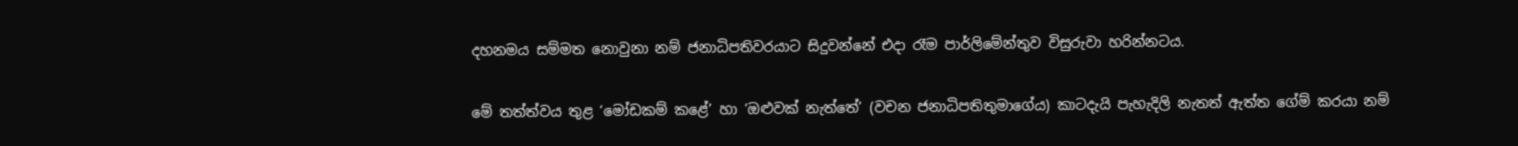දහනමය සම්මත නොවුනා නම් ජනාධිපතිවරයාට සිදුවන්නේ එදා රෑම පාර්ලිමේන්තුව විසුරුවා හරින්නටය.

මේ තත්ත්වය තුළ ‘මෝඩකම් කළේ’ හා ‘ඔළුවක් නැත්තේ’ (වචන ජනාධිපතිතුමාගේය) කාටදැයි පැහැදිලි නැතත් ඇත්ත ගේම් කරයා නම්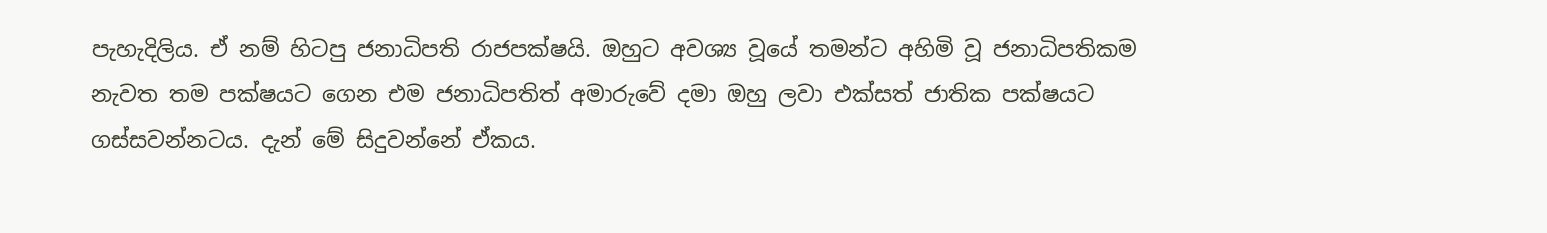පැහැදිලිය. ඒ නම් හිටපු ජනාධිපති රාජපක්ෂයි. ඔහුට අවශ්‍ය වූයේ තමන්ට අහිමි වූ ජනාධිපතිකම නැවත තම පක්ෂයට ගෙන එම ජනාධිපතිත් අමාරුවේ දමා ඔහු ලවා එක්සත් ජාතික පක්ෂයට ගස්සවන්නටය. දැන් මේ සිදුවන්නේ ඒකය.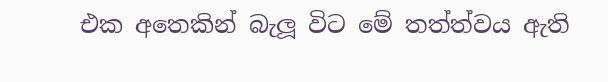එක අතෙකින් බැලූ විට මේ තත්ත්වය ඇති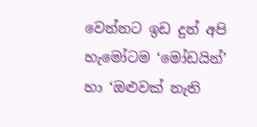වෙන්නට ඉඩ දුන් අපි හැමෝටම ‘මෝඩයින්’ හා ‘ඔළුවක් නැති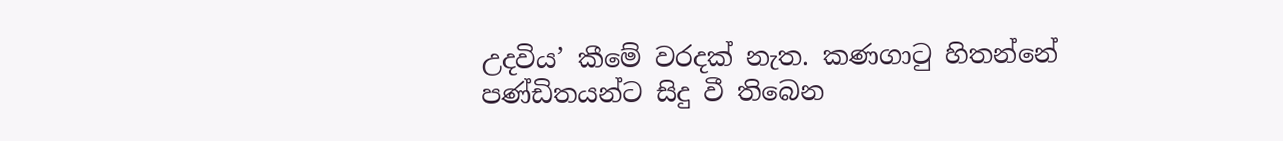උදවිය’ කීමේ වරදක් නැත. කණගාටු හිතන්නේ පණ්ඩිතයන්ට සිදු වී තිබෙන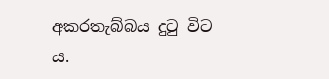අකරතැබ්බය දුටු විට ය.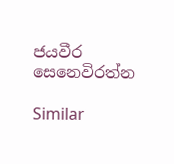ජයවීර සෙනෙවිරත්න

Similar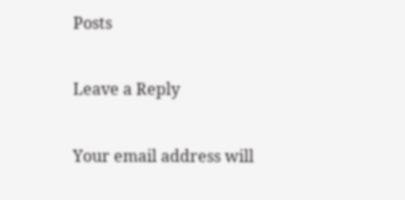Posts

Leave a Reply

Your email address will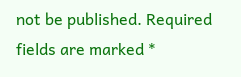not be published. Required fields are marked *